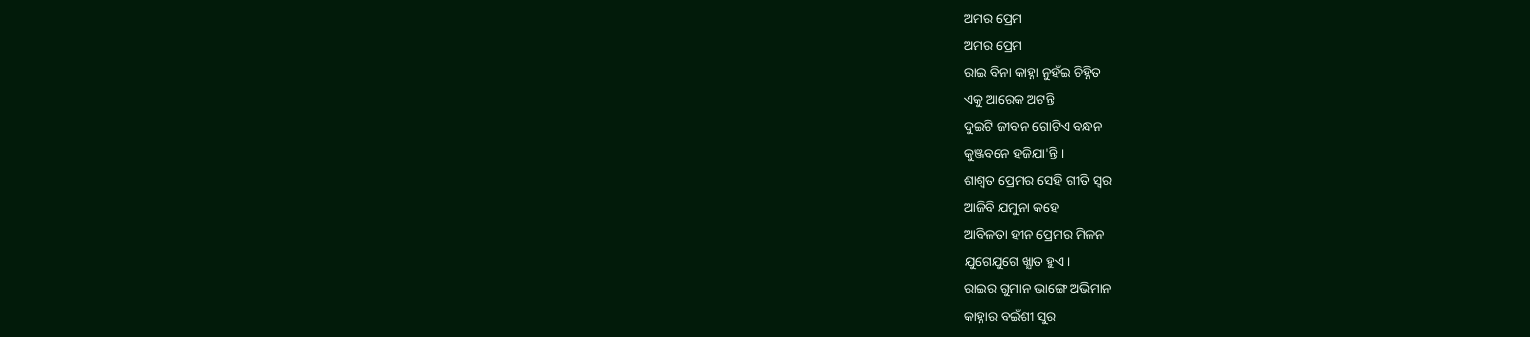ଅମର ପ୍ରେମ
ଅମର ପ୍ରେମ
ରାଇ ବିନା କାହ୍ନା ନୁହଁଇ ଚିହ୍ନିତ
ଏକୁ ଆରେକ ଅଟନ୍ତି
ଦୁଇଟି ଜୀବନ ଗୋଟିଏ ବନ୍ଧନ
କୁଞ୍ଜବନେ ହଜିଯା'ନ୍ତି।
ଶାଶ୍ବତ ପ୍ରେମର ସେହି ଗୀତି ସ୍ବର
ଆଜିବି ଯମୁନା କହେ
ଆବିଳତା ହୀନ ପ୍ରେମର ମିଳନ
ଯୁଗେଯୁଗେ ଖ୍ଯାତ ହୁଏ।
ରାଇର ଗୁମାନ ଭାଙ୍ଗେ ଅଭିମାନ
କାହ୍ନାର ବଇଁଶୀ ସୁର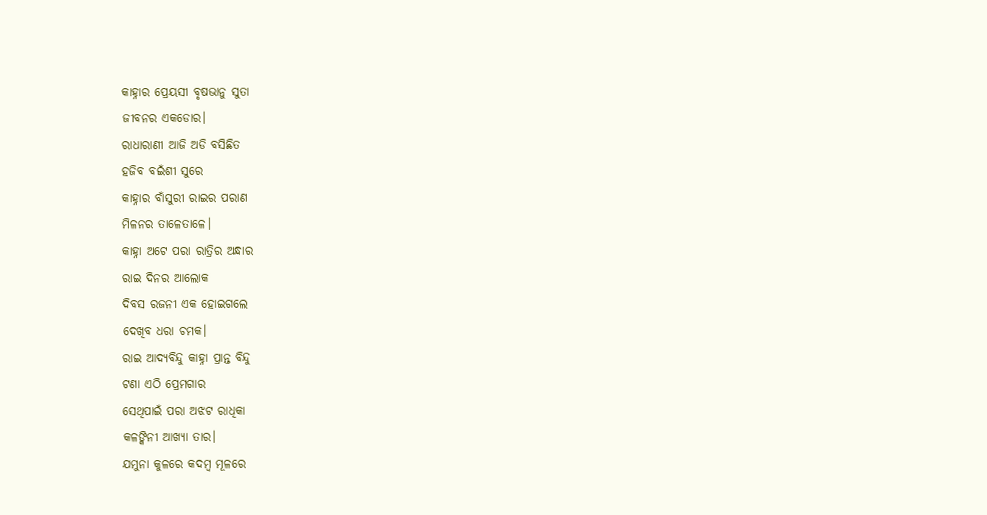କାହ୍ନାର ପ୍ରେୟସୀ ବୃଷଭାନୁ ସୁତା
ଜୀବନର ଏକଡୋର।
ରାଧାରାଣୀ ଆଜି ଅଡି ବସିଛିତ
ହଜିବ ବଇଁଶୀ ସୁରେ
କାହ୍ନାର ବାଁସୁରୀ ରାଇର ପରାଣ
ମିଳନର ତାଳେତାଳେ।
କାହ୍ନା ଅଟେ ପରା ରାତ୍ରିର ଅନ୍ଧାର
ରାଇ ଦିନର ଆଲୋକ
ଦିବସ ରଜନୀ ଏକ ହୋଇଗଲେ
ଦେଖିବ ଧରା ଚମକ।
ରାଇ ଆଦ୍ଯବିନ୍ଦୁ କାହ୍ନା ପ୍ରାନ୍ତ ବିନ୍ଦୁ
ଟଣା ଏଠି ପ୍ରେମଗାର
ସେଥିପାଇଁ ପରା ଅଝଟ ରାଧିକା
କଳଙ୍କିନୀ ଆଖ୍ୟା ତାର।
ଯମୁନା କୁଳରେ କଦମ୍ବ ମୂଳରେ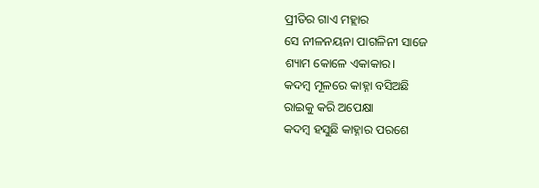ପ୍ରୀତିର ଗାଏ ମହ୍ଲାର
ସେ ନୀଳନୟନା ପାଗଳିନୀ ସାଜେ
ଶ୍ୟାମ କୋଳେ ଏକାକାର।
କଦମ୍ବ ମୂଳରେ କାହ୍ନା ବସିଅଛି
ରାଇକୁ କରି ଅପେକ୍ଷା
କଦମ୍ବ ହସୁଛି କାହ୍ନାର ପରଶେ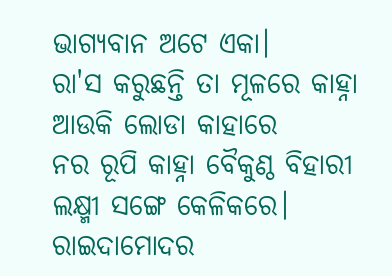ଭାଗ୍ୟବାନ ଅଟେ ଏକା।
ରା'ସ କରୁଛନ୍ତି ତା ମୂଳରେ କାହ୍ନା
ଆଉକି ଲୋଡା କାହାରେ
ନର ରୂପି କାହ୍ନା ବୈକୁଣ୍ଠ ବିହାରୀ
ଲକ୍ଷ୍ମୀ ସଙ୍ଗେ କେଳିକରେ।
ରାଇଦାମୋଦର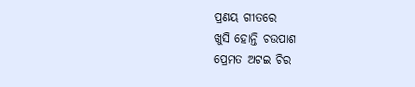ପ୍ରଣୟ ଗୀତରେ
ଖୁସି ହୋନ୍ତି ଚଉପାଶ
ପ୍ରେମତ ଅଟଇ ଚିର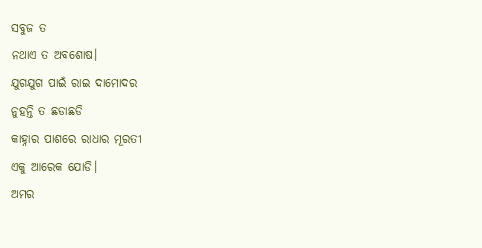ସବୁଜ ତ
ନଥାଏ ତ ଅବଶୋଷ।
ଯୁଗଯୁଗ ପାଇଁ ରାଇ ଦାମୋଦର
ନୁହନ୍ତି ତ ଛଡାଛଡି
କାହ୍ନାର ପାଶରେ ରାଧାର ମୂରତୀ
ଏକୁ ଆରେକ ଯୋଡି।
ଅମର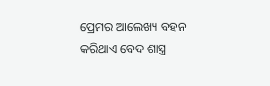ପ୍ରେମର ଆଲେଖ୍ୟ ବହନ
କରିଥାଏ ବେଦ ଶାସ୍ତ୍ର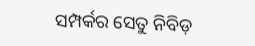ସମ୍ପର୍କର ସେତୁ ନିବିଡ଼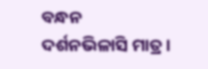ବନ୍ଧନ
ଦର୍ଶନଭିଳାସି ମାତ୍ର।